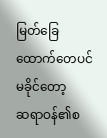မြတ်ခြေထောက်တေပင်မခိုင်တော့
ဆရာဝန်၏စ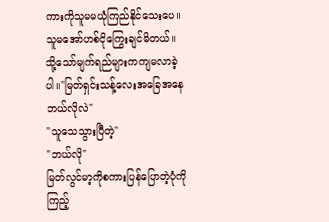ကားကိုသူမမယုံကြည်နိုင်သေးပေ။သူမအော်ဟစ်ငိုကြွေးချင်မိတယ်။
သို့သော်မျက်ရည်များကကျမလာခဲ့ပါ။"မြတ်ရှင်းသန့်လေးအခြေအနေဘယ်လိုလဲ"
"သူသေသွားပြီတဲ့"
"ဘယ်လို"
မြတ်လွင်မာ့ကိုစကားပြန်ပြောတဲ့ပုံကိုကြည့်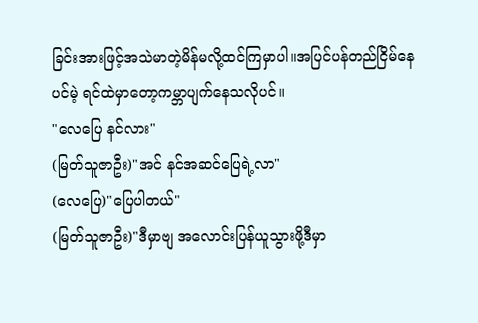ခြင်းအားဖြင့်အသဲမာတဲ့မိန်မလို့ထင်ကြမှာပါ။အပြင်ပန်တည်ငြိမ်နေပင်မဲ့ ရင်ထဲမှာတော့ကမ္ဘာပျက်နေသလိုပင်။
"လေပြေ နင်လား"
(မြတ်သူဇာဦး)"အင် နင်အဆင်ပြေရဲ့လာ"
(လေပြေ)"ပြေပါတယ်"
(မြတ်သူဇာဦး)"ဒီမှာဗျ အလောင်းပြန်ယူသွားဖို့ဒီမှာ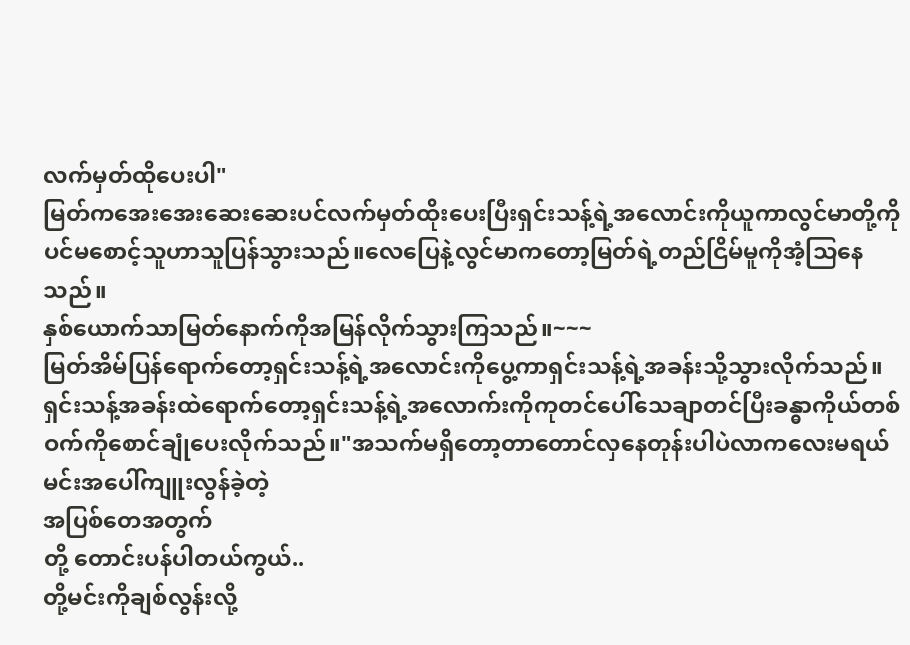လက်မှတ်ထိုပေးပါ"
မြတ်ကအေးအေးဆေးဆေးပင်လက်မှတ်ထိုးပေးပြီးရှင်းသန့်ရဲ့အလောင်းကိုယူကာလွင်မာတို့ကိုပင်မစောင့်သူဟာသူပြန်သွားသည်။လေပြေနဲ့လွင်မာကတော့မြတ်ရဲ့တည်ငြိမ်မူကိုအံ့သြနေသည်။
နှစ်ယောက်သာမြတ်နောက်ကိုအမြန်လိုက်သွားကြသည်။~~~
မြတ်အိမ်ပြန်ရောက်တော့ရှင်းသန့်ရဲ့အလောင်းကိုပွေ့ကာရှင်းသန့်ရဲ့အခန်းသို့သွားလိုက်သည်။
ရှင်းသန့်အခန်းထဲရောက်တော့ရှင်းသန့်ရဲ့အလောက်းကိုကုတင်ပေါ်သေချာတင်ပြီးခန္ဓာကိုယ်တစ်ဝက်ကိုစောင်ချုံပေးလိုက်သည်။"အသက်မရှိတော့တာတောင်လှနေတုန်းပါပဲလာကလေးမရယ်
မင်းအပေါ်ကျူးလွန်ခဲ့တဲ့
အပြစ်တေအတွက်
တို့ တောင်းပန်ပါတယ်ကွယ်..
တို့မင်းကိုချစ်လွန်းလို့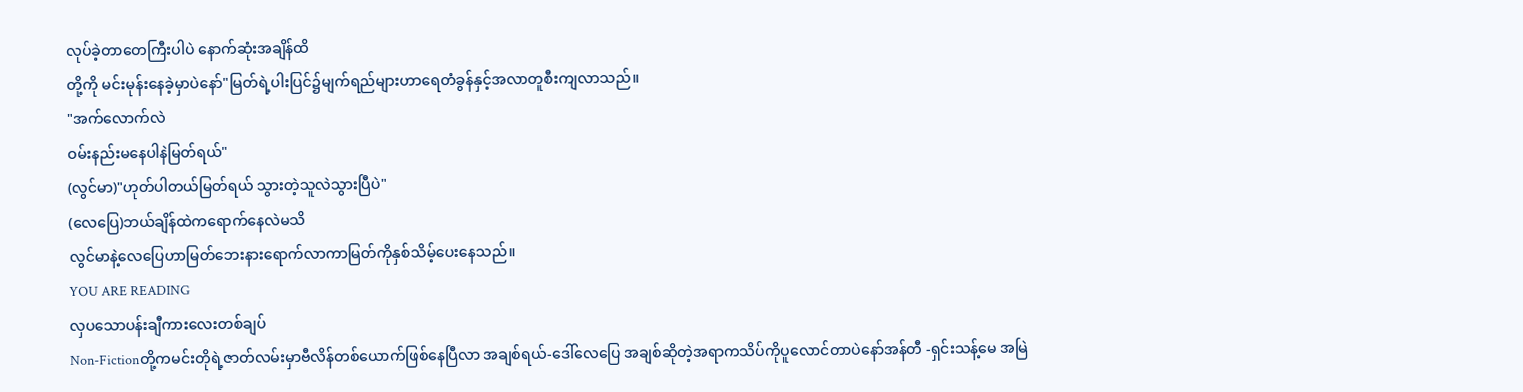လုပ်ခဲ့တာတေကြီးပါပဲ နောက်ဆုံးအချိန်ထိ
တို့ကို မင်းမုန်းနေခဲ့မှာပဲနော်"မြတ်ရဲ့ပါးပြင်၌မျက်ရည်များဟာရေတံခွန်နှင့်အလာတူစီးကျလာသည်။
"အက်လောက်လဲ
ဝမ်းနည်းမနေပါနဲမြတ်ရယ်"
(လွင်မာ)"ဟုတ်ပါတယ်မြတ်ရယ် သွားတဲ့သူလဲသွားပြီပဲ"
(လေပြေ)ဘယ်ချိန်ထဲကရောက်နေလဲမသိ
လွင်မာနဲ့လေပြေဟာမြတ်ဘေးနားရောက်လာကာမြတ်ကိုနှစ်သိမ့်ပေးနေသည်။
YOU ARE READING
လှပသောပန်းချီကားလေးတစ်ချပ်
Non-Fictionတို့ကမင်းတိုရဲ့ဇာတ်လမ်းမှာဗီလိန်တစ်ယောက်ဖြစ်နေပြီလာ အချစ်ရယ်-ဒေါ်လေပြေ အချစ်ဆိုတဲ့အရာကသိပ်ကိုပူလောင်တာပဲနော်အန်တီ -ရှင်းသန့်မေ အမြဲ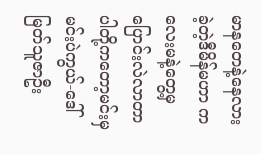မာနတေနဲ့နေလားခဲ့တဲ့ဒီမိန်မဟာ ကလေးမနဲ့တွေ့မှပြောင်းလဲလာတာပါတို့ကတော့မင်းမှမင်းပဲကွယ်-ဒေါ်မြတ်သူဇာဦး